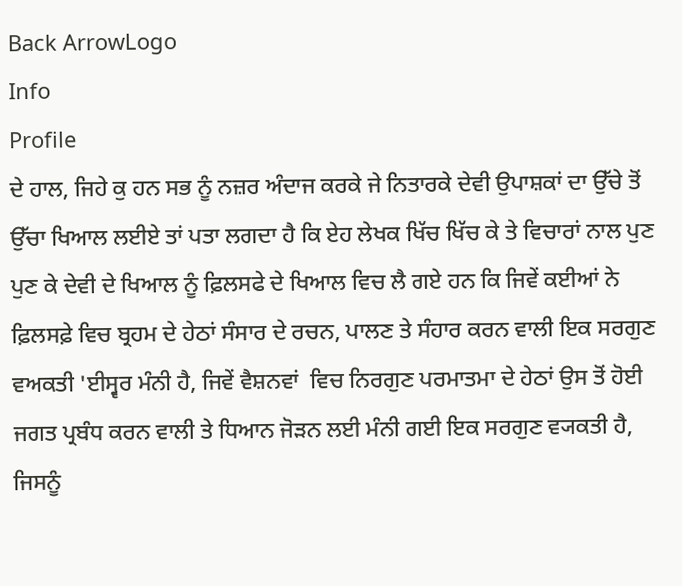Back ArrowLogo
Info
Profile
ਦੇ ਹਾਲ, ਜਿਹੇ ਕੁ ਹਨ ਸਭ ਨੂੰ ਨਜ਼ਰ ਅੰਦਾਜ ਕਰਕੇ ਜੇ ਨਿਤਾਰਕੇ ਦੇਵੀ ਉਪਾਸ਼ਕਾਂ ਦਾ ਉੱਚੇ ਤੋਂ ਉੱਚਾ ਖਿਆਲ ਲਈਏ ਤਾਂ ਪਤਾ ਲਗਦਾ ਹੈ ਕਿ ਏਹ ਲੇਖਕ ਖਿੱਚ ਖਿੱਚ ਕੇ ਤੇ ਵਿਚਾਰਾਂ ਨਾਲ ਪੁਣ ਪੁਣ ਕੇ ਦੇਵੀ ਦੇ ਖਿਆਲ ਨੂੰ ਫ਼ਿਲਸਫੇ ਦੇ ਖਿਆਲ ਵਿਚ ਲੈ ਗਏ ਹਨ ਕਿ ਜਿਵੇਂ ਕਈਆਂ ਨੇ ਫ਼ਿਲਸਫ਼ੇ ਵਿਚ ਬ੍ਰਹਮ ਦੇ ਹੇਠਾਂ ਸੰਸਾਰ ਦੇ ਰਚਨ, ਪਾਲਣ ਤੇ ਸੰਹਾਰ ਕਰਨ ਵਾਲੀ ਇਕ ਸਰਗੁਣ ਵਅਕਤੀ 'ਈਸ੍ਵਰ ਮੰਨੀ ਹੈ, ਜਿਵੇਂ ਵੈਸ਼ਨਵਾਂ  ਵਿਚ ਨਿਰਗੁਣ ਪਰਮਾਤਮਾ ਦੇ ਹੇਠਾਂ ਉਸ ਤੋਂ ਹੋਈ ਜਗਤ ਪ੍ਰਬੰਧ ਕਰਨ ਵਾਲੀ ਤੇ ਧਿਆਨ ਜੋੜਨ ਲਈ ਮੰਨੀ ਗਈ ਇਕ ਸਰਗੁਣ ਵ੍ਯਕਤੀ ਹੈ, ਜਿਸਨੂੰ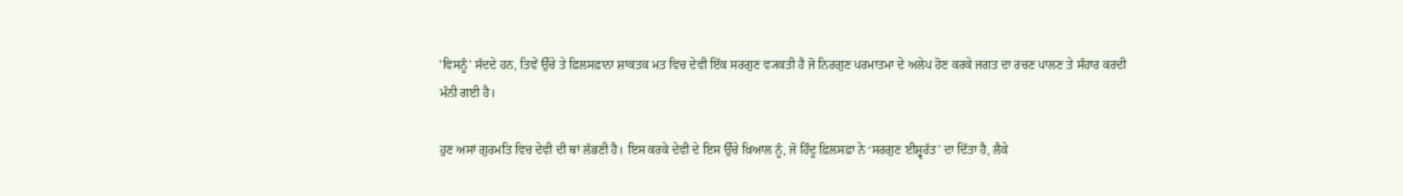'ਵਿਸਨੂੰ' ਸੱਦਦੇ ਹਨ, ਤਿਵੇਂ ਉੱਚੇ ਤੇ ਫ਼ਿਲਸਫ਼ਾਨਾ ਸ਼ਾਕਤਕ ਮਤ ਵਿਚ ਦੇਵੀ ਇੱਕ ਸਰਗੁਣ ਵ੍ਯਕਤੀ ਹੈ ਜੋ ਨਿਰਗੁਣ ਪਰਮਾਤਮਾ ਦੇ ਅਲੇਪ ਹੋਣ ਕਰਕੇ ਜਗਤ ਦਾ ਰਚਣ ਪਾਲਣ ਤੇ ਸੰਹਾਰ ਕਰਦੀ ਮੰਨੀ ਗਈ ਹੈ।

ਹੁਣ ਅਸਾਂ ਗੁਰਮਤਿ ਵਿਚ ਦੇਵੀ ਦੀ ਥਾਂ ਲੱਭਣੀ ਹੈ। ਇਸ ਕਰਕੇ ਦੇਵੀ ਦੇ ਇਸ ਉੱਚੇ ਖ਼ਿਆਲ ਨੂੰ, ਜੋ ਹਿੰਦੂ ਫ਼ਿਲਸਫ਼ਾ ਨੇ ‘ਸਰਗੁਣ ਈਸ਼੍ਵਰੱਤ' ਦਾ ਦਿੱਤਾ ਹੈ, ਲੈਕੇ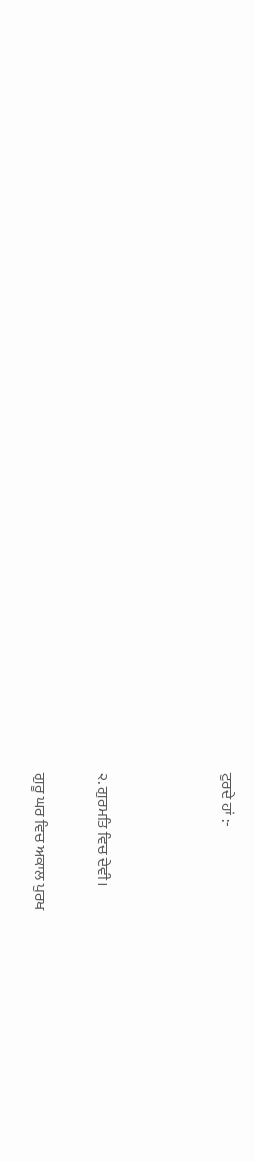ਟੁਰਦੇ ਹਾਂ :-



੨. ਗੁਰਮਤਿ ਵਿਚ ਦੇਵੀ।

ਗੁਰੂ ਘਰ ਵਿਚ ਅਕਾਲ ਪੁਰਖ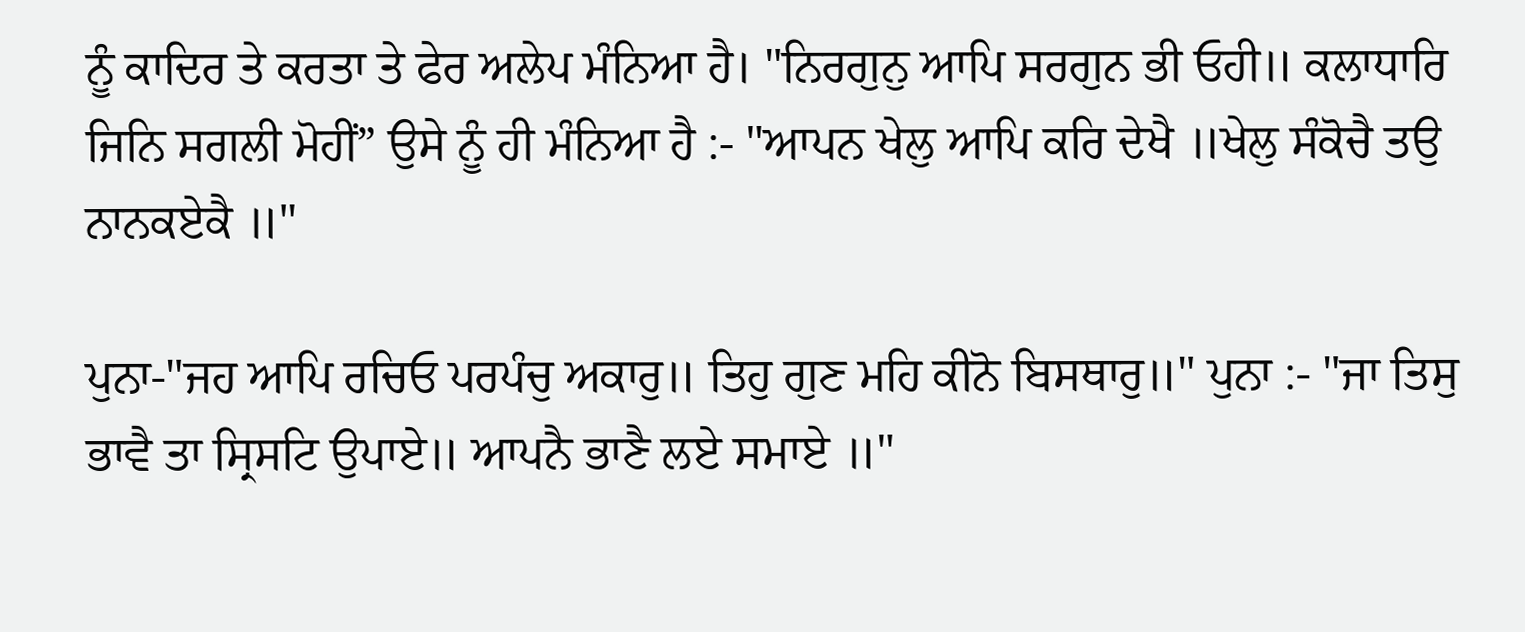ਨੂੰ ਕਾਦਿਰ ਤੇ ਕਰਤਾ ਤੇ ਫੇਰ ਅਲੇਪ ਮੰਨਿਆ ਹੈ। "ਨਿਰਗੁਨੁ ਆਪਿ ਸਰਗੁਨ ਭੀ ਓਹੀ॥ ਕਲਾਧਾਰਿ ਜਿਨਿ ਸਗਲੀ ਮੋਹੀਂ” ਉਸੇ ਨੂੰ ਹੀ ਮੰਨਿਆ ਹੈ :- "ਆਪਨ ਖੇਲੁ ਆਪਿ ਕਰਿ ਦੇਖੈ ॥ਖੇਲੁ ਸੰਕੋਚੈ ਤਉ ਨਾਨਕਏਕੈ ॥"

ਪੁਨਾ-"ਜਹ ਆਪਿ ਰਚਿਓ ਪਰਪੰਚੁ ਅਕਾਰੁ॥ ਤਿਹੁ ਗੁਣ ਮਹਿ ਕੀਨੋ ਬਿਸਥਾਰੁ॥" ਪੁਨਾ :- "ਜਾ ਤਿਸੁ ਭਾਵੈ ਤਾ ਸ੍ਰਿਸਟਿ ਉਪਾਏ॥ ਆਪਨੈ ਭਾਣੈ ਲਏ ਸਮਾਏ ॥"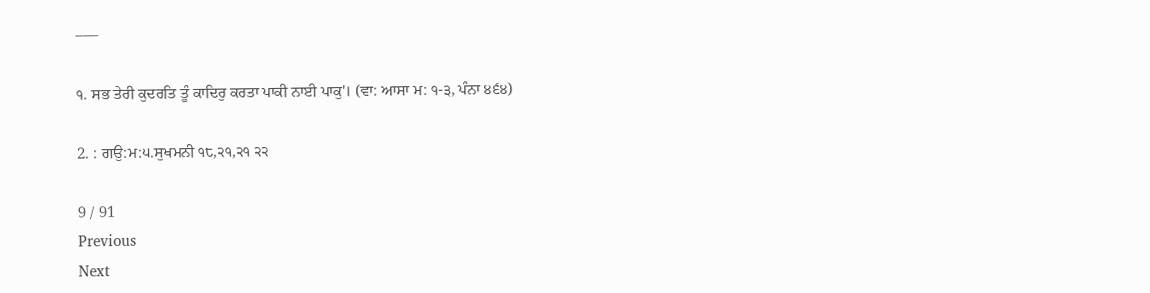–––

੧. ਸਭ ਤੇਰੀ ਕੁਦਰਤਿ ਤੂੰ ਕਾਦਿਰੁ ਕਰਤਾ ਪਾਕੀ ਨਾਈ ਪਾਕੁ'। (ਵਾ: ਆਸਾ ਮ: ੧-੩, ਪੰਨਾ ੪੬੪)

2. : ਗਉ:ਮ:੫.ਸੁਖਮਨੀ ੧੮,੨੧,੨੧ ੨੨

9 / 91
Previous
Next